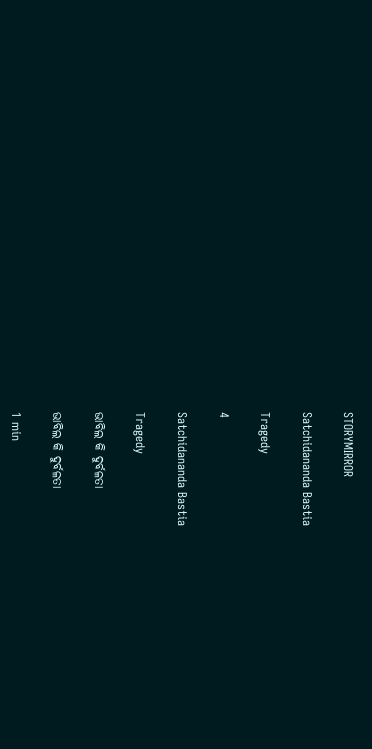STORYMIRROR

Satchidananda Bastia

Tragedy

4

Satchidananda Bastia

Tragedy

ଭାବିଲ କି ଦୁର୍ବଳତା

ଭାବିଲ କି ଦୁର୍ବଳତା

1 min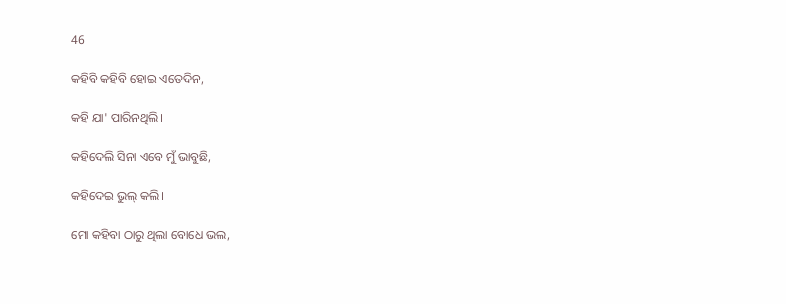46

କହିବି କହିବି ହୋଇ ଏତେଦିନ,

କହି ଯା' ପାରିନଥିଲି।

କହିଦେଲି ସିନା ଏବେ ମୁଁ ଭାବୁଛି,

କହିଦେଇ ଭୁଲ୍ କଲି।

ମୋ କହିବା ଠାରୁ ଥିଲା ବୋଧେ ଭଲ,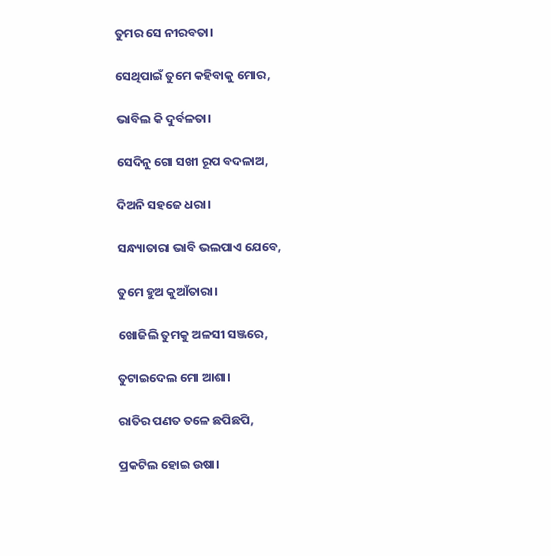ତୁମର ସେ ନୀରବତା।

ସେଥିପାଇଁ ତୁମେ କହିବାକୁ ମୋର,

ଭାବିଲ କି ଦୁର୍ବଳତା।

ସେଦିନୁ ଗୋ ସଖୀ ରୂପ ବଦଳାଅ,

ଦିଅନି ସହଜେ ଧରା।

ସନ୍ଧ୍ୟାତାରା ଭାବି ଭଲପାଏ ଯେବେ,

ତୁମେ ହୁଅ କୁଆଁତାରା।

ଖୋଜିଲି ତୁମକୁ ଅଳସୀ ସଞ୍ଜରେ,

ତୁଟାଇଦେଲ ମୋ ଆଶା।

ରାତିର ପଣତ ତଳେ ଛପିଛପି,

ପ୍ରକଟିଲ ହୋଇ ଉଷା।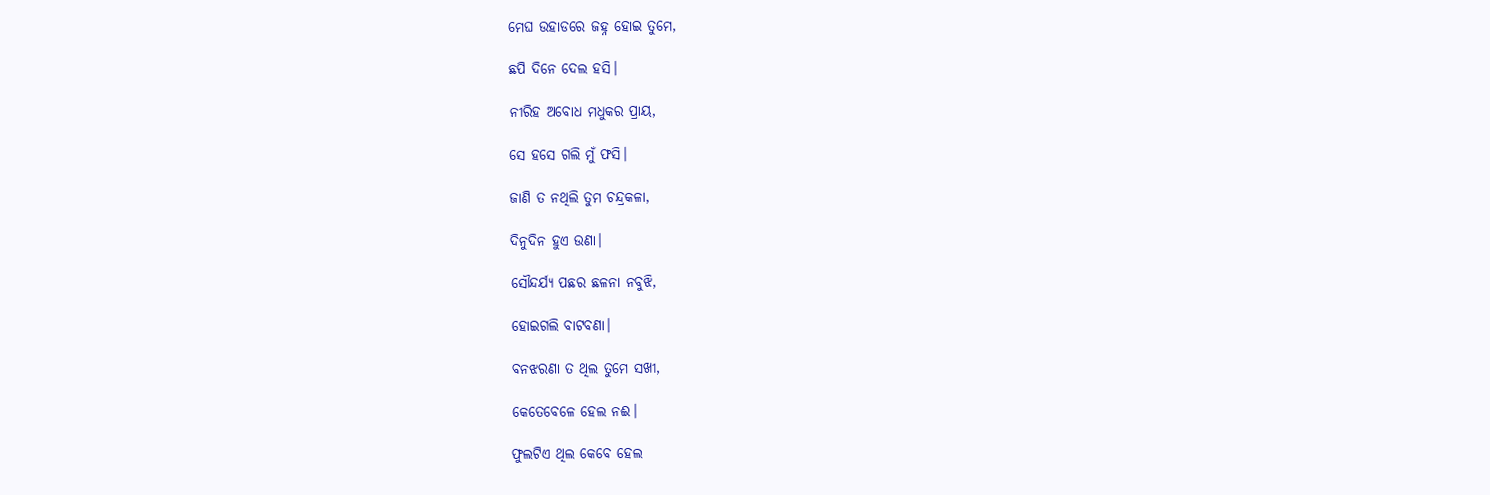ମେଘ ଉହାଡରେ ଜହ୍ନ ହୋଇ ତୁମେ,

ଛପି ଦିନେ ଦେଲ ହସି।

ନୀରିହ ଅବୋଧ ମଧୁକର ପ୍ରାୟ,

ସେ ହସେ ଗଲି ମୁଁ ଫସି।

ଜାଣି ତ ନଥିଲି ତୁମ ଚନ୍ଦ୍ରକଳା,

ଦିନୁଦିନ ହୁଏ ଉଣା।

ସୌନ୍ଦର୍ଯ୍ଯ ପଛର ଛଳନା ନବୁଝି,

ହୋଇଗଲି ବାଟବଣା।

ବନଝରଣା ତ ଥିଲ ତୁମେ ସଖୀ,

କେତେବେଳେ ହେଲ ନଈ।

ଫୁଲଟିଏ ଥିଲ କେବେ ହେଲ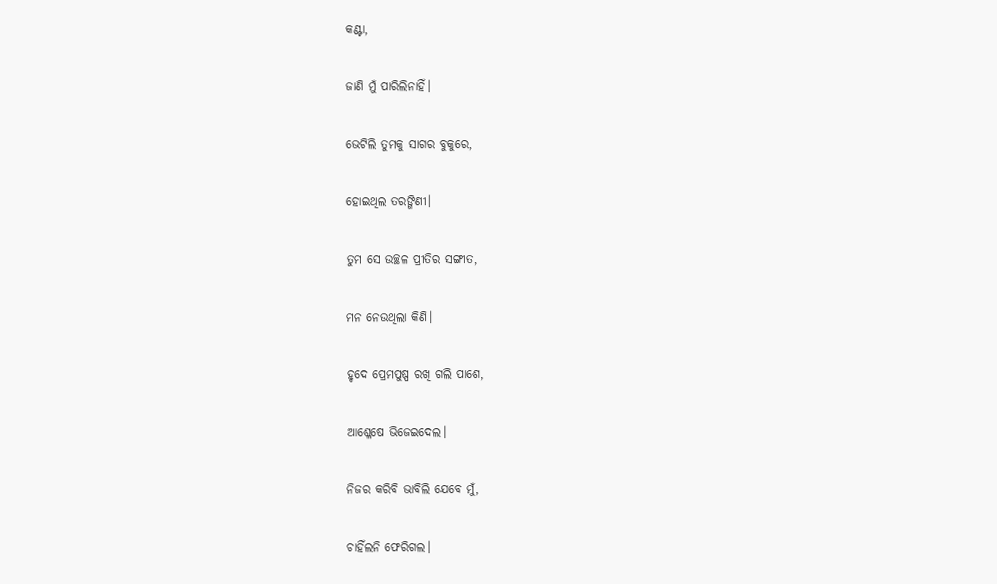କଣ୍ଟା,

ଜାଣି ମୁଁ ପାରିଲିନାହିଁ।

ଭେଟିଲି ତୁମକୁ ସାଗର ବୁକୁରେ,

ହୋଇଥିଲ ତରଙ୍ଗିଣୀ।

ତୁମ ସେ ଉଚ୍ଛଳ ପ୍ରୀତିର ସଙ୍ଗୀତ,

ମନ ନେଉଥିଲା କିଣି।

ହୃଦେ ପ୍ରେମପୁଷ୍ପ ରଖି ଗଲି ପାଶେ,

ଆଶ୍ଳେଷେ ଭିଜେଇଦେଲ।

ନିଜର କରିବି ଭାବିଲି ଯେବେ ମୁଁ,

ଚାହିଁଲନି ଫେରିଗଲ।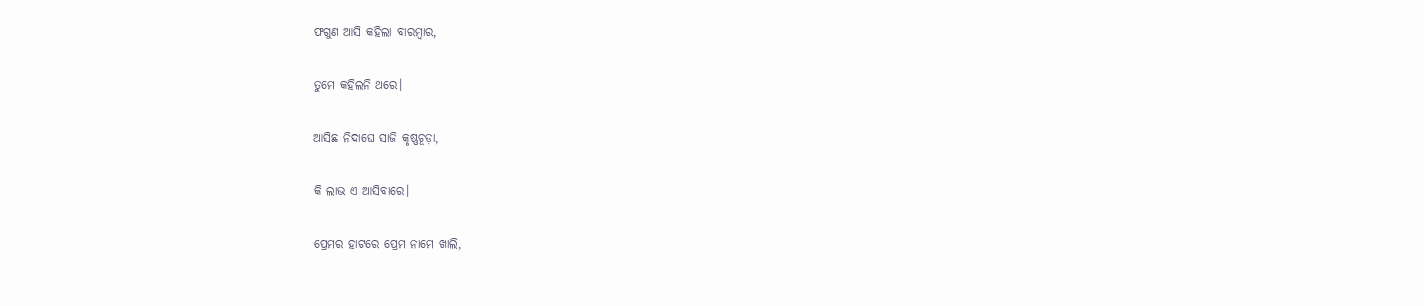ଫଗୁଣ ଆସି କହିଲା ବାରମ୍ବାର,

ତୁମେ କହିଲନି ଥରେ।

ଆସିଛ ନିଦାଘେ ସାଜି କୃଷ୍ଣଚୂଡ଼ା,

କି ଲାଭ ଏ ଆସିବାରେ।

ପ୍ରେମର ହାଟରେ ପ୍ରେମ ନାମେ ଖାଲି,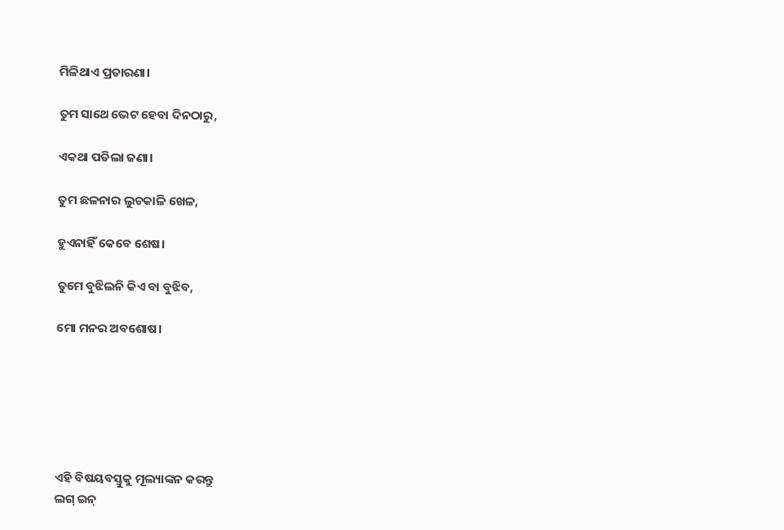ମିଳିଥାଏ ପ୍ରତାରଣା।

ତୁମ ସାଥେ ଭେଟ ହେବା ଦିନଠାରୁ,

ଏକଥା ପଡିଲା ଜଣା।

ତୁମ ଛଳନାର ଲୁଚକାଳି ଖେଳ,

ହୁଏନାହିଁ କେବେ ଶେଷ।

ତୁମେ ବୁଝିଲନି କିଏ ବା ବୁଝିବ,

ମୋ ମନର ଅବଶୋଷ।






ଏହି ବିଷୟବସ୍ତୁକୁ ମୂଲ୍ୟାଙ୍କନ କରନ୍ତୁ
ଲଗ୍ ଇନ୍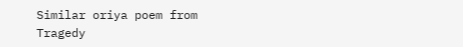Similar oriya poem from Tragedy